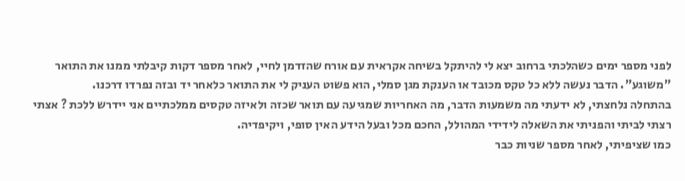לפני מספר ימים כשהלכתי ברחוב יצא לי להיתקל בשיחה אקראית עם אורח שהזדמן לחיי, לאחר מספר דקות קיבלתי ממנו את התואר "משוגע". הדבר נעשה ללא כל טקס מכובד או הענקת מגן סמלי, הוא פשוט העניק לי את התואר כלאחר יד ובזה נפרדו דרכנו.
בהתחלה נלחצתי, לא ידעתי מה משמעות הדבר, מה האחריות שמגיעה עם תואר שכזה ולאיזה טקסים ממלכתיים אני יידרש ללכת ? אצתי רצתי לביתי והפניתי את השאלה לידידי המהולל, החכם מכל ובעל הידע האין סופי, ויקיפדיה.
כמו שציפיתי, לאחר מספר שניות כבר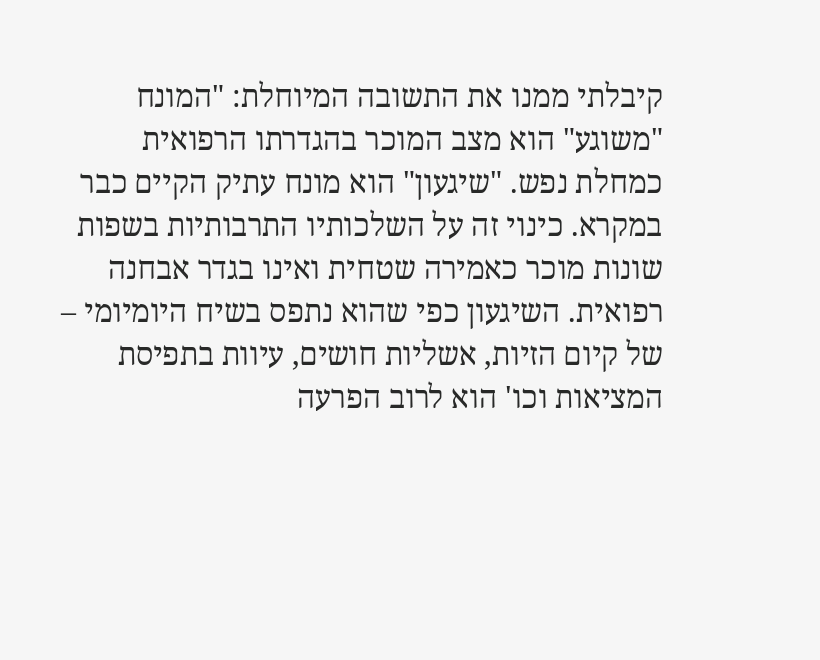קיבלתי ממנו את התשובה המיוחלת: "המונח "משוגע" הוא מצב המוכר בהגדרתו הרפואית כמחלת נפש. "שיגעון" הוא מונח עתיק הקיים כבר במקרא. כינוי זה על השלכותיו התרבותיות בשפות שונות מוכר כאמירה שטחית ואינו בגדר אבחנה רפואית. השיגעון כפי שהוא נתפס בשיח היומיומי – של קיום הזיות, אשליות חושים, עיוות בתפיסת המציאות וכו' הוא לרוב הפרעה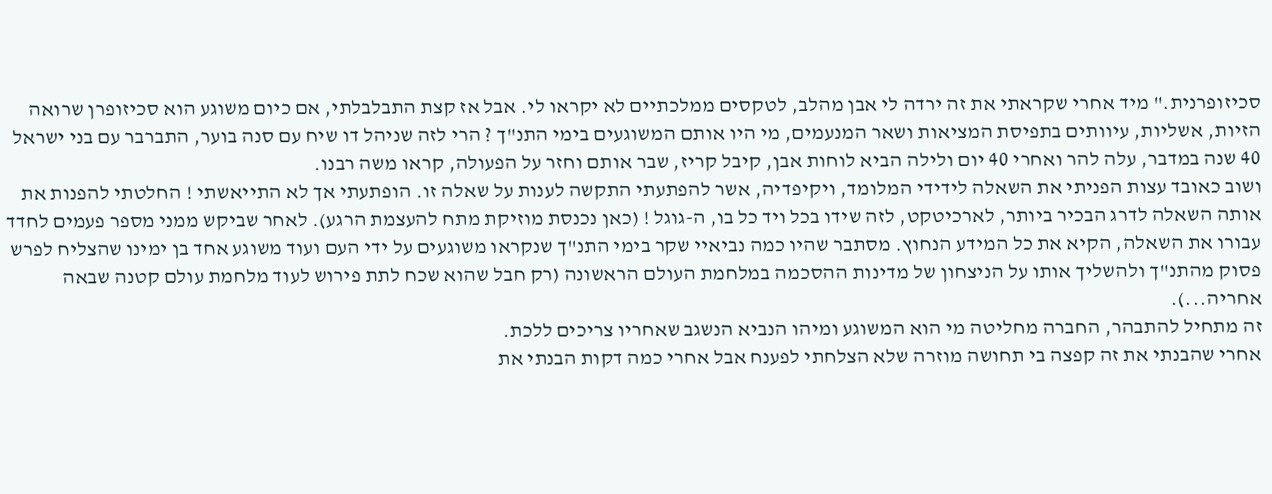סכיזופרנית." מיד אחרי שקראתי את זה ירדה לי אבן מהלב, לטקסים ממלכתיים לא יקראו לי. אבל אז קצת התבלבלתי, אם כיום משוגע הוא סכיזופרן שרואה הזיות, אשליות, עיוותים בתפיסת המציאות ושאר המנעמים, מי היו אותם המשוגעים בימי התנ"ך ? הרי לזה שניהל דו שיח עם סנה בוער, התברבר עם בני ישראל 40 שנה במדבר, עלה להר ואחרי 40 יום ולילה הביא לוחות אבן, קיבל קריז, שבר אותם וחזר על הפעולה, קראו משה רבנו.
ושוב כאובד עצות הפניתי את השאלה לידידי המלומד, ויקיפדיה, אשר להפתעתי התקשה לענות על שאלה זו. הופתעתי אך לא התייאשתי ! החלטתי להפנות את אותה השאלה לדרג הבכיר ביותר, לארכיטקט, לזה שידו בכל ויד כל בו, ה-גוגל ! (כאן נכנסת מוזיקת מתח להעצמת הרגע). לאחר שביקש ממני מספר פעמים לחדד עבורו את השאלה, הקיא את כל המידע הנחוץ. מסתבר שהיו כמה נביאיי שקר בימי התנ"ך שנקראו משוגעים על ידי העם ועוד משוגע אחד בן ימינו שהצליח לפרש פסוק מהתנ"ך ולהשליך אותו על הניצחון של מדינות ההסכמה במלחמת העולם הראשונה (רק חבל שהוא שכח לתת פירוש לעוד מלחמת עולם קטנה שבאה אחריה...).
זה מתחיל להתבהר, החברה מחליטה מי הוא המשוגע ומיהו הנביא הנשגב שאחריו צריכים ללכת.
אחרי שהבנתי את זה קפצה בי תחושה מוזרה שלא הצלחתי לפענח אבל אחרי כמה דקות הבנתי את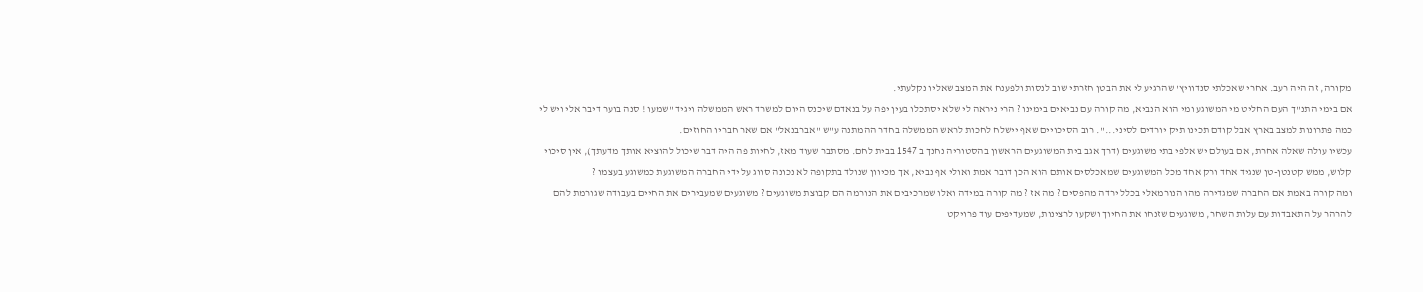מקורה, זה היה רעב. אחרי שאכלתי סנדוויץ' שהרגיע לי את הבטן חזרתי שוב לנסות ולפענח את המצב שאליו נקלעתי.
אם בימי התנ"ך העם החליט מי המשוגע ומי הוא הנביא, מה קורה עם נביאים בימינו ? הרי ניראה לי שלא יסתכלו בעין יפה על בנאדם שיכנס היום למשרד ראש הממשלה ויגיד "שמעו ! סנה בוער דיבר אלי ויש לי כמה פתרונות למצב בארץ אבל קודם תכינו תיק יורדים לסיני...". רוב הסיכויים שאף יישלח לחכות לראש הממשלה בחדר ההמתנה ע"ש "אברבנאל" אם שאר חבריו החוזים.
עכשיו עולה שאלה אחרת, אם בעולם יש אלפי בתי משוגעים (דרך אגב בית המשוגעים הראשון בהסטוריה נחנך ב 1547 בבית לחם. מסתבר שעוד מאז, לחיות פה היה דבר שיכול להוציא אותך מדעתך), אין סיכוי קלוש, ממש קטנטן-טן שנגיד אחד ורק אחד מכל המשוגעים שמאכלסים אותם הוא הכן דובר אמת ואולי אף נביא, אך מכיוון שנולד בתקופה לא נכונה סווג על ידי החברה המשוגעת כמשוגע בעצמו ?
ומה קורה באמת אם החברה שמגדירה מהו הנורמאלי בכלל ירדה מהפסים ? מה אז ? מה קורה במידה ואלו שמרכיבים את הנורמה הם קבוצת משוגעים ? משוגעים שמעבירים את החיים בעבודה שגורמת להם להרהר על התאבדות עם עלות השחר, משוגעים שזנחו את החיוך ושקעו לרצינות, שמעדיפים עוד פרויקט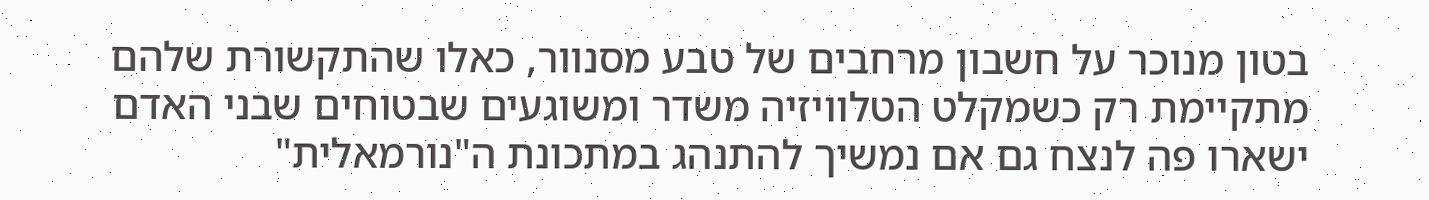בטון מנוכר על חשבון מרחבים של טבע מסנוור, כאלו שהתקשורת שלהם מתקיימת רק כשמקלט הטלוויזיה משדר ומשוגעים שבטוחים שבני האדם ישארו פה לנצח גם אם נמשיך להתנהג במתכונת ה"נורמאלית"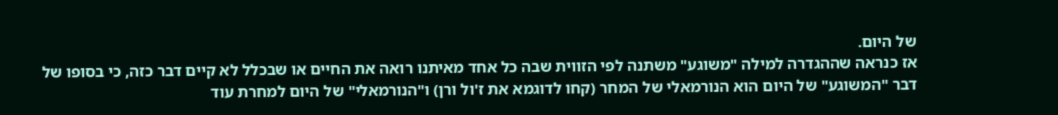של היום.
אז כנראה שההגדרה למילה "משוגע" משתנה לפי הזווית שבה כל אחד מאיתנו רואה את החיים או שבכלל לא קיים דבר כזה, כי בסופו של דבר "המשוגע" של היום הוא הנורמאלי של המחר (קחו לדוגמא את ז'ול ורן) ו"הנורמאלי" של היום למחרת עוד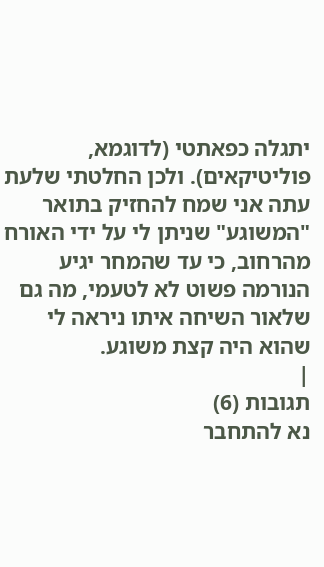יתגלה כפאתטי (לדוגמא, פוליטיקאים). ולכן החלטתי שלעת עתה אני שמח להחזיק בתואר "המשוגע" שניתן לי על ידי האורח מהרחוב, כי עד שהמחר יגיע הנורמה פשוט לא לטעמי, מה גם שלאור השיחה איתו ניראה לי שהוא היה קצת משוגע.
|
תגובות (6)
נא להתחבר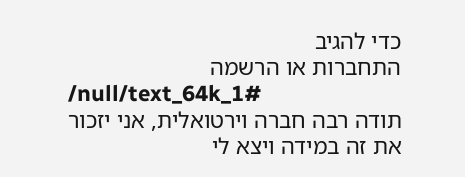כדי להגיב
התחברות או הרשמה
/null/text_64k_1#
תודה רבה חברה וירטואלית, אני יזכור את זה במידה ויצא לי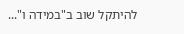להיתקל שוב ב"במידה ו"...